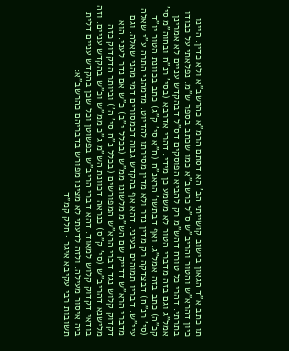תו כתב א"ד הגאון בישוב קושייתי הב' הא דסתם הרמ"א כהרשב"א ולא כדין. היינו כיון דהרא"ש והטור והריב"ש ס"ל כרשב"א כמו שכתב בספר ש"מ. נפלאתי על כבודו בתרתי. דהרי כל טורח דהש"מ רק להביא הפוסקים דס"ל דבהקדש עניים לא אמרינן אמל"ג וגם בזה מדברי הטור לא משמע כן מידי. דהרי אדרבא (בסי' רנ"ח ובחוה"מ סי' קכ"ה) כתב בזה אמל"ג. ואף דבתשו' הראנ"ח (ח"א סי' ק"ג) כתב בכוונת הטור יו"ד (סי' רנ"ח) דבצדקה רק מדין נדר ולא מדין מסירתו להדיוט. מדמהני התרה ע"י שאלה עיי"ש. דבריו תמוהים בעיני. דהא אף בהקדש גבוה דכמסורים דמי מהני שאלה. וגם מדברי הרא"ש דדייק שם הש"מ מלשונו ממ"ש (בכלל י"ב) כ"ש אם נדר לעני. הוא דקדוק קלוש נגד דברי הרא"ש המפורשים (בכלל נ"ח סי' ה') וביותר הדקדוק כזה מלישנא דהריב"ש (סי' ק"ס) כנראה דכוונת הש"מ ג"כ ממ"ש וכ"ש בהקדש עניים. וזה בודאי דקדוק קלוש למאוד. דהא דברי הריב"ש בפשוטן וכל שכן בהקדש עניים דלית ביה איסור מעילה. ולזה לדעתי לא מצינו מפורש בדבריהם כהרשב"א:
תשובות רבי עקיבא איגר · חלק קמ״ד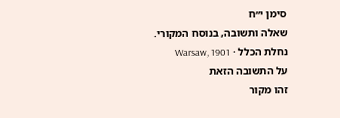סימן י״ח
שאלה ותשובה, בנוסח המקורי.
נחלת הכלל · Warsaw, 1901
על התשובה הזאת
זהו מקור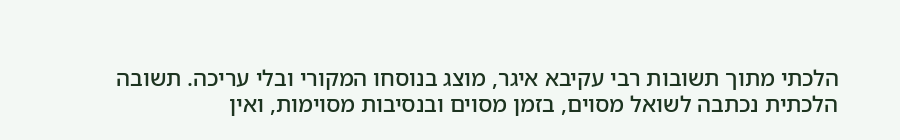הלכתי מתוך תשובות רבי עקיבא איגר, מוצג בנוסחו המקורי ובלי עריכה. תשובה הלכתית נכתבה לשואל מסוים, בזמן מסוים ובנסיבות מסוימות, ואין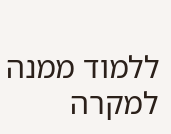ללמוד ממנה למקרה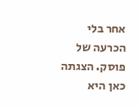אחר בלי הכרעה של פוסק. הצגתה כאן היא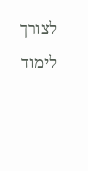לצורך לימוד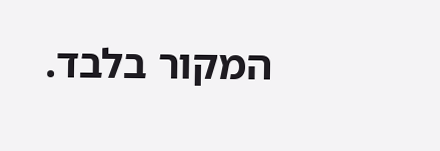המקור בלבד.